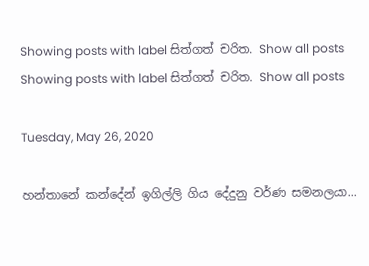Showing posts with label සිත්ගත් චරිත. Show all posts
Showing posts with label සිත්ගත් චරිත. Show all posts

Tuesday, May 26, 2020

හන්තානේ කන්දේන් ඉගිල්ලි ගිය දේදුනු වර්ණ සමනලයා...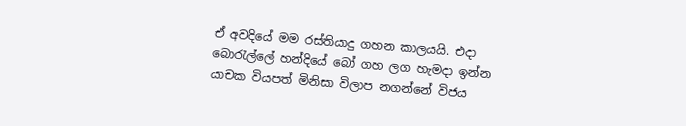ඒ අවදියේ මම රස්තියාදු ගහන කාලයයි. එදා බොරැල්ලේ හන්දියේ බෝ ගහ ලග හැමදා ඉන්න යාචක වියපත් මිනිසා විලාප නගන්නේ විජය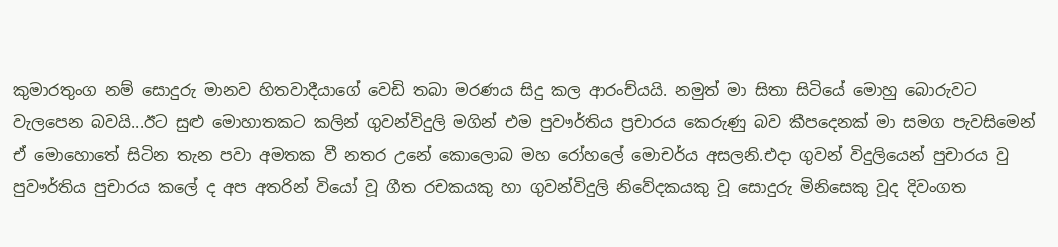කුමාරතුංග නම් සොදුරු මානව හිතවාදීයාගේ වෙඩි තබා මරණය සිදු කල ආරංච්යයි. නමුත් මා සිතා සිටියේ මොහු බොරුවට වැලපෙන බවයි...ඊට සුළු මොහාතකට කලින් ගුවන්විදුලි මගින් එම පුවෟර්තිය ප්‍රචාරය කෙරුණු බව කීපදෙනක් මා සමග පැවසිමෙන් ඒ මොහොතේ සිටින තැන පවා අමතක වී නතර උනේ කොලොබ මහ රෝහලේ මොචර්ය අසලනි.එදා ගුවන් විදුලියෙන් පුචාරය වු පුවෟර්තිය පුචාරය කලේ ද අප අතරින් වියෝ වූ ගීත රචකයකු හා ගුවන්විදුලි නිවේදකයකු වූ සොදුරු මිනිසෙකු වූද දිවංගත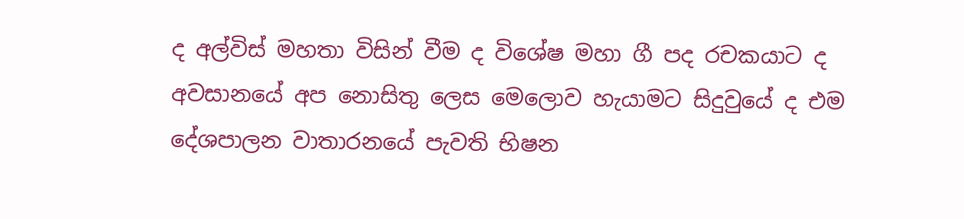ද අල්විස් මහතා විසින් වීම ද විශේෂ මහා ගී පද රචකයාට ද අවසානයේ අප නොසිතු ලෙස මෙලොව හැයාමට සිදුවුයේ ද එම දේශපාලන වාතාරනයේ පැවති භිෂන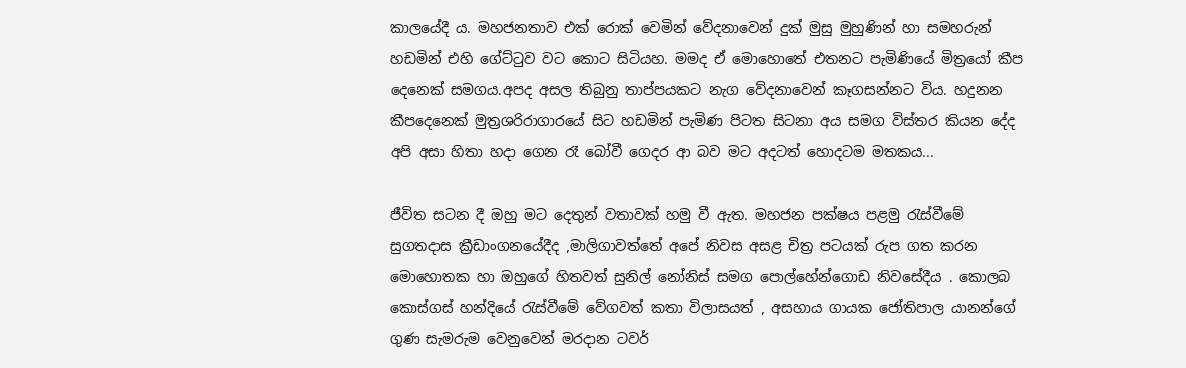කාලයේදී ය. මහජනතාව එක් රොක් වෙමින් වේදනාවෙන් දුක් මුසු මුහුණින් හා සමහරුන් හඩමින් එහි ගේට්ටුව වට කොට සිටියහ. මමද ඒ මොහොතේ එතනට පැමිණියේ මිත්‍රයෝ කීප දෙනෙක් සමගය.අපද අසල තිබුනු තාප්පයකට නැග වේදනාවෙන් කෑගසන්නට විය. හදුනන කීපදෙනෙක් මුත්‍රශරිරාගාරයේ සිට හඩමින් පැමිණ පිටත සිටනා අය සමග විස්තර කියන දේද අපි අසා හිතා හදා ගෙන රෑ බෝවී ගෙදර ආ බව මට අදටත් හොදටම මතකය...

ජීවිත සටන දී ඔහු මට දෙතුන් වතාවක් හමු වී ඇත. මහජන පක්ෂය පළමු රැස්වීමේ සුගතදාස ක්‍රීඩාංගනයේදීද ,මාලිගාවත්තේ අපේ නිවස අසළ චිත්‍ර පටයක් රුප ගත කරන මොහොතක හා ඔහුගේ හිතවත් සුනිල් නෝනිස් සමග පොල්හේන්ගොඩ නිවසේදීය . කොලබ කොස්ගස් හන්දියේ රැස්වීමේ වේගවත් කතා විලාසයත් , අසහාය ගායක ජෝතිපාල යානන්ගේ ගුණ සැමරුම වෙනුවෙන් මරදාන ටවර්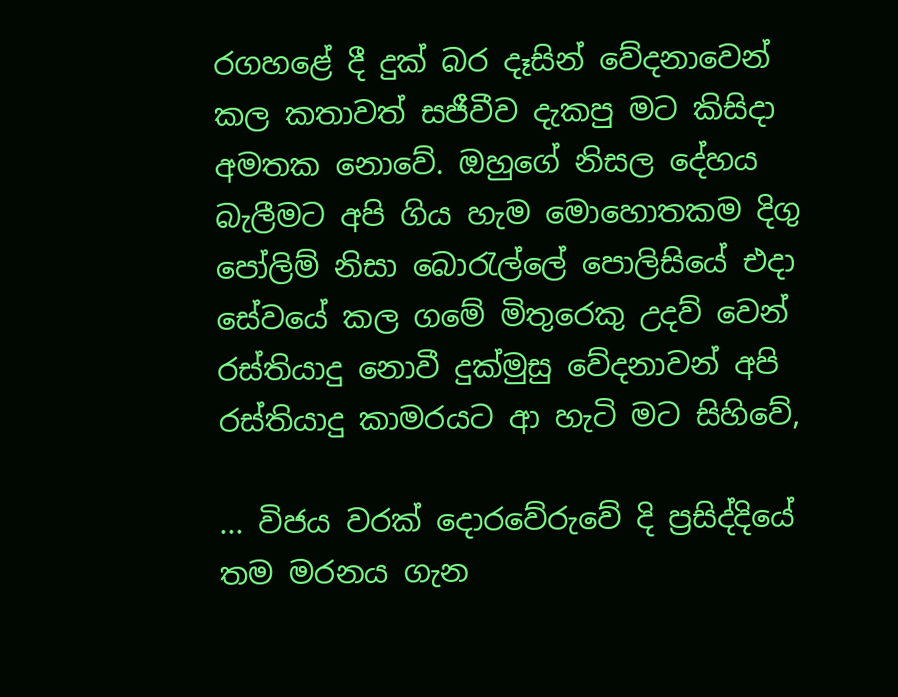රගහළේ දී දුක් බර දෑසින් වේදනාවෙන් කල කතාවත් සජීවීව දැකපු මට කිසිදා අමතක නොවේ. ඔහුගේ නිසල දේහය බැලීමට අපි ගිය හැම මොහොතකම දිගු පෝලිම් නිසා බොරැල්ලේ පොලිසියේ එදා සේවයේ කල ගමේ මිතුරෙකු උදව් වෙන් රස්තියාදු නොවී දුක්මුසු වේදනාවන් අපි රස්තියාදු කාමරයට ආ හැටි මට සිහිවේ,

... විජය වරක් දොරවේරුවේ දි ප්‍රසිද්දියේ තම මරනය ගැන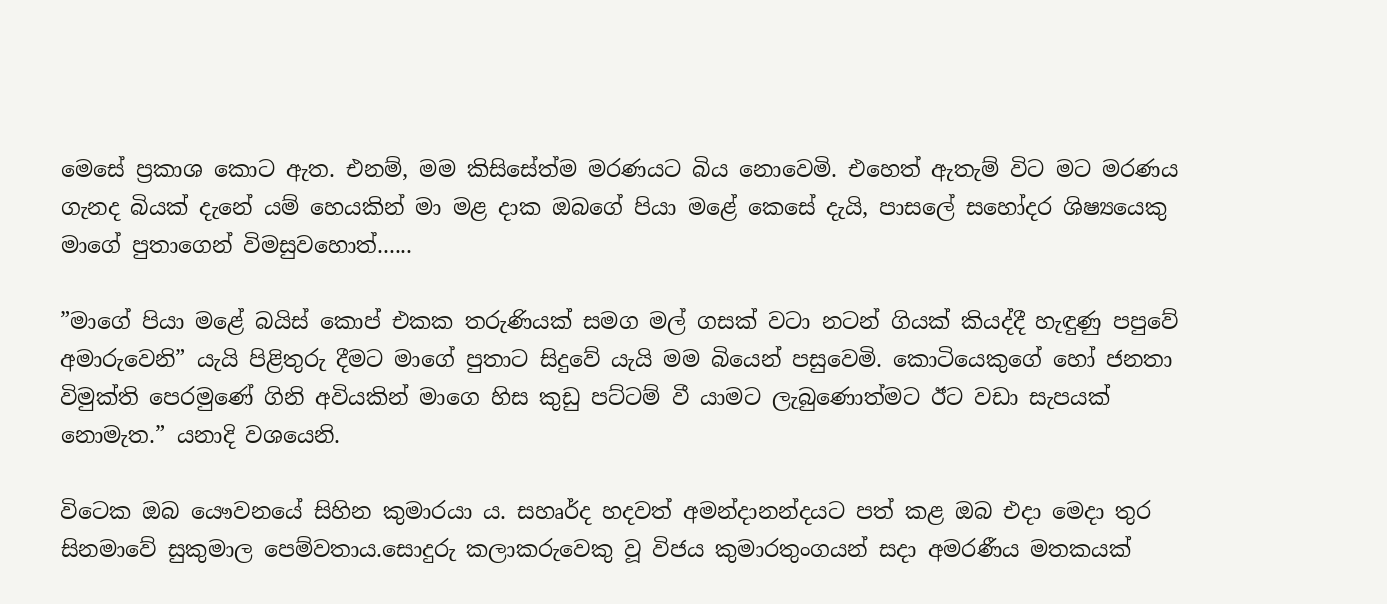මෙසේ ප්‍රකාශ කොට ඇත. එනම්, මම කිසිසේත්ම මරණයට බිය නොවෙමි. එහෙත් ඇතැම් විට මට මරණය ගැනද බියක් දැනේ යම් හෙයකින් මා මළ දාක ඔබගේ පියා මළේ කෙසේ දැයි, පාසලේ සහෝදර ශිෂ්‍යයෙකු මාගේ පුතාගෙන් විමසුවහොත්......

”මාගේ පියා මළේ බයිස් කොප් එකක තරුණියක් සමග මල් ගසක් වටා නටන් ගියක් කියද්දී හැඳුණු පපුවේ අමාරුවෙනි” යැයි පිළිතුරු දීමට මාගේ පුතාට සිදුවේ යැයි මම බියෙන් පසුවෙමි. කොටියෙකුගේ හෝ ජනතා විමුක්ති පෙරමුණේ ගිනි අවියකින් මාගෙ හිස කුඩු පට්ටම් වී යාමට ලැබුණොත්මට ඊට වඩා සැපයක් නොමැත.” යනාදි වශයෙනි.

විටෙක ඔබ යෞවනයේ සිහින කුමාරයා ය. සහෘර්ද හදවත් අමන්දානන්දයට පත් කළ ඔබ එදා මෙදා තුර සිනමාවේ සුකුමාල පෙම්වතාය.සොදුරු කලාකරුවෙකු වූ විජය කුමාරතුංගයන් සදා අමරණීය මතකයක්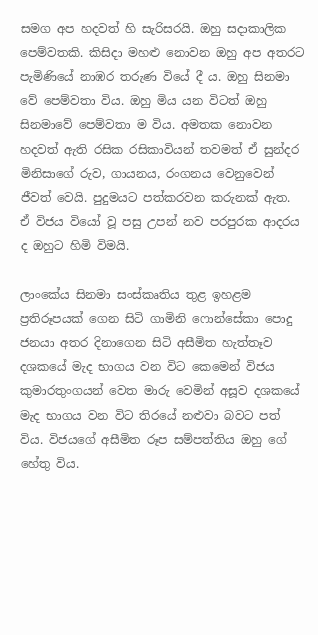සමග අප හදවත් හි සැරිසරයි. ඔහු සදාකාලික පෙම්වතකි. කිසිදා මහළු නොවන ඔහු අප අතරට පැමිණියේ නාඹර තරුණ වියේ දී ය. ඔහු සිනමා වේ පෙම්වතා විය. ඔහු මිය යන විටත් ඔහු සිනමාවේ පෙම්වතා ම විය. අමතක නොවන හදවත් ඇති රසික රසිකාවියන් තවමත් ඒ සුන්දර මිනිසාගේ රුව, ගායනය, රංගනය වෙනුවෙන් ජීවත් වෙයි. පුදුමයට පත්කරවන කරුනක් ඇත. ඒ විජය වියෝ වූ පසු උපන් නව පරපුරක ආදරය ද ඔහුට හිමි විමයි.

ලාංකේය සිනමා සංස්කෘතිය තුළ ඉහළම ප්‍රතිරූපයක් ගෙන සිටි ගාමිනි ෆොන්සේකා පොදු ජනයා අතර දිනාගෙන සිටි අසීමිත හැත්තෑව දශකයේ මැද භාගය වන විට කෙමෙන් විජය කුමාරතුංගයන් වෙත මාරු වෙමින් අසූව දශකයේ මැද භාගය වන විට තිරයේ නළුවා බවට පත් විය. විජයගේ අසීමිත රූප සම්පත්තිය ඔහු ගේ හේතු විය.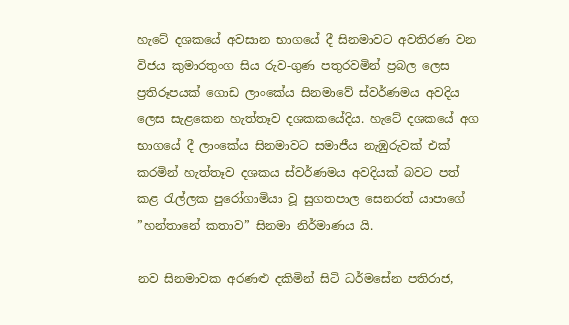හැටේ දශකයේ අවසාන භාගයේ දී සිනමාවට අවතිරණ වන විජය කුමාරතුංග සිය රුව-ගුණ පතුරවමින් ප්‍රබල ලෙස ප්‍රතිරූපයක් ගොඩ ලාංකේය සිනමාවේ ස්වර්ණමය අවදිය ලෙස සැළකෙන හැත්තෑව දශකකයේදිය. හැටේ දශකයේ අග භාගයේ දී ලාංකේය සිනමාවට සමාජීය නැඹුරුවක් එක් කරමින් හැත්තෑව දශකය ස්වර්ණමය අවදියක් බවට පත් කළ රැල්ලක පුරෝගාමියා වූ සුගතපාල සෙනරත් යාපාගේ ”හන්තානේ කතාව” සිනමා නිර්මාණය යි.

නව සිනමාවක අරණළු දකිමින් සිටි ධර්මසේන පතිරාජ,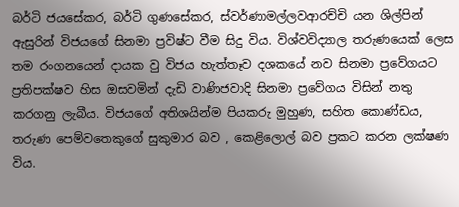බර්ටි ජයසේකර, බර්ටි ගුණසේකර, ස්වර්ණාමල්ලවආරච්චි යන ශිල්පින් ඇසුරින් විජයගේ සිනමා ප්‍රවිෂ්ට වීම සිදු විය. විශ්වවිද්‍යාල තරුණයෙක් ලෙස තම රංගනයෙන් දායක වු විජය හැත්තෑව දශකයේ නව සිනමා ප්‍රවේගයට ප්‍රතිපක්ෂව හිස ඔසවමින් දැඩි වාණිජවාදි සිනමා ප්‍රවේගය විසින් නතු කරගනු ලැබීය. විජයගේ අතිශයින්ම පියකරු මුහුණ, සහිත කොණ්ඩය, තරුණ පෙම්වතෙකුගේ සුකුමාර බව , කෙළිලොල් බව ප්‍රකට කරන ලක්ෂණ විය.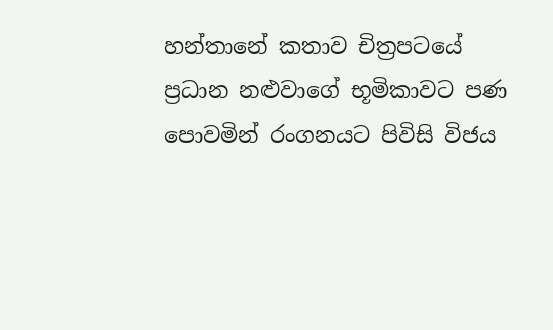හන්තානේ කතාව චිත්‍රපටයේ ප්‍රධාන නළුවාගේ භූමිකාවට පණ පොවමින් රංගනයට පිවිසි විජය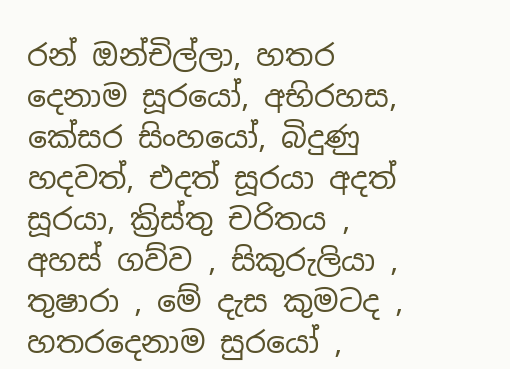රන් ඔන්චිල්ලා, හතර දෙනාම සූරයෝ, අභිරහස, කේසර සිංහයෝ, බිදුණු හදවත්, එදත් සූරයා අදත් සූරයා, ක්‍රිස්තු චරිතය , අහස් ගව්ව , සිකුරුලියා , තුෂාරා , මේ දැස කුමටද , හතරදෙනාම සුරයෝ ,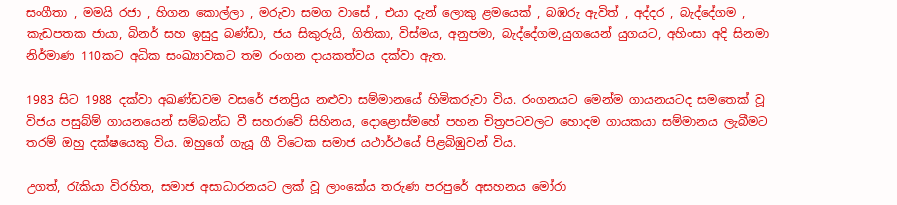සංගීතා , මමයි රජා , හිගන කොල්ලා , මරුවා සමග වාසේ , එයා දැන් ලොකු ළමයෙක් , බඹරු ඇවිත් , අද්දර , බැද්දේගම , කැඩපතක ජායා, බිනර් සහ ඉසුදු බණ්ඩා, ජය සිකුරුයි, ගිතිකා, විස්මය, අනුපමා, බැද්දේගම,යුගයෙන් යුගයට, අහිංසා අදි සිනමා නිර්මාණ 110කට අධික සංඛ්‍යාවකට තම රංගන දායකත්වය දක්වා ඇත.

1983 සිට 1988 දක්වා අඛණ්ඩවම වසරේ ජනප්‍රිය නළුවා සම්මානයේ හිමිකරුවා විය. රංගනයට මෙන්ම ගායනයටද සමතෙක් වූ විජය පසුබ්ම් ගායනයෙන් සම්බන්ධ වී සහරාවේ සිහිනය, දොළොස්මහේ පහන චිත්‍රපටවලට හොදම ගායකයා සම්මානය ලැබීමට තරම් ඔහු දක්ෂයෙකු විය. ඔහුගේ ගැයූ ගී විටෙක සමාජ යථාර්ථයේ පිළබිඹුවන් විය.

උගත්, රැකියා විරහිත, සමාජ අසාධාරනයට ලක් වූ ලාංකේය තරුණ පරපුරේ අසහනය මෝරා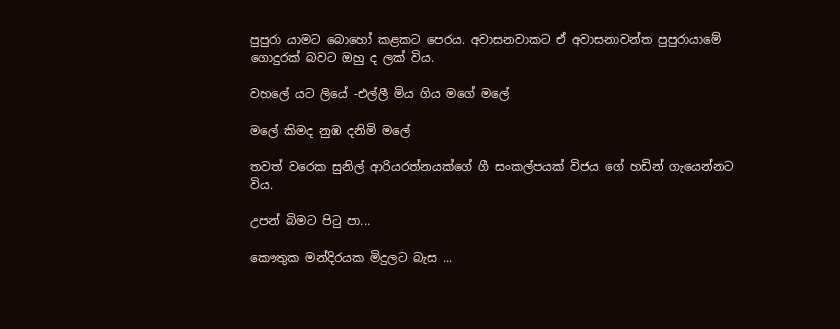පුපුරා යාමට බොහෝ කළකට පෙරය. අවාසනවාකට ඒ අවාසනාවන්ත පුපුරායාමේ ගොදුරක් බවට ඔහු ද ලක් විය.

වහලේ යට ලියේ -එල්ලී මිය ගිය මගේ මලේ

මලේ කිමද නුඹ දනිමි මලේ

තවත් වරෙක සුනිල් ආරියරත්නයක්ගේ ගී සංකල්පයක් විජය ගේ හඩින් ගැයෙන්නට විය.

උපන් බිමට පිටු පා...

කෞතුක මන්දිරයක මිදුලට බැස ...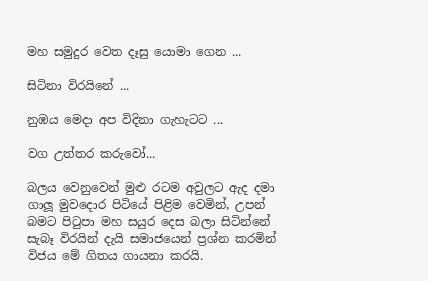මහ සමුදුර වෙත දෑසු යොමා ගෙන ...

සිටිනා විරයිනේ ...

නුඹය මෙදා අප විදිනා ගැහැටට ...

වග උත්තර කරුවෝ...

බලය වෙනුවෙන් මුළු රටම අවුලට ඇද දමා ගාලූ මුවදොර පිටියේ පිළිම වෙමින්, උපන් බමට පිටුපා මහ සයුර දෙස බලා සිටින්නේ සැබෑ විරයින් දැයි සමාජයෙන් ප්‍රශ්න කරමින් විජය මේ ගිතය ගායනා කරයි.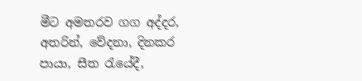මීට අමතරව ගග අද්දර, අතරින්, වේදනා, දිනකර පායා, සීත රැයේදී,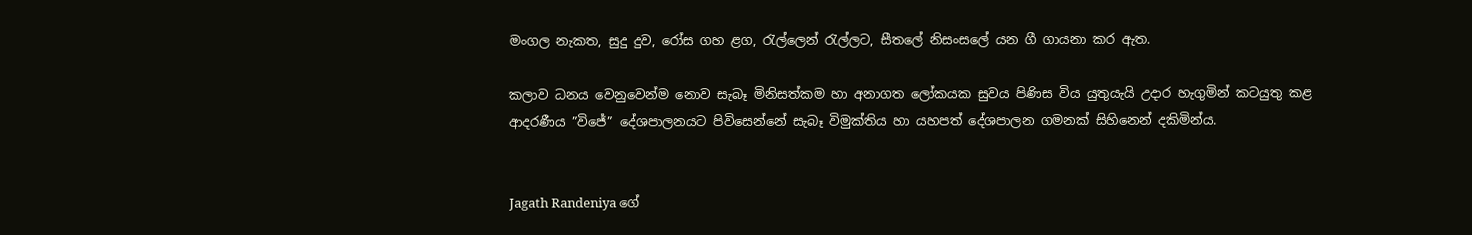මංගල නැකත, සුදු දුව, රෝස ගහ ළග, රැල්ලෙන් රැල්ලට, සීතලේ නිසංසලේ යන ගී ගායනා කර ඇත.

කලාව ධනය වෙනුවෙන්ම නොව සැබෑ මිනිසත්කම හා අනාගත ලෝකයක සුවය පිණිස විය යුතුයැයි උදාර හැගුමින් කටයුතු කළ ආදරණීය ”විජේ” දේශපාලනයට පිවිසෙන්නේ සැබෑ විමුක්තිය හා යහපත් දේශපාලන ගමනක් සිහිනෙන් දකිමින්ය.


Jagath Randeniya ගේ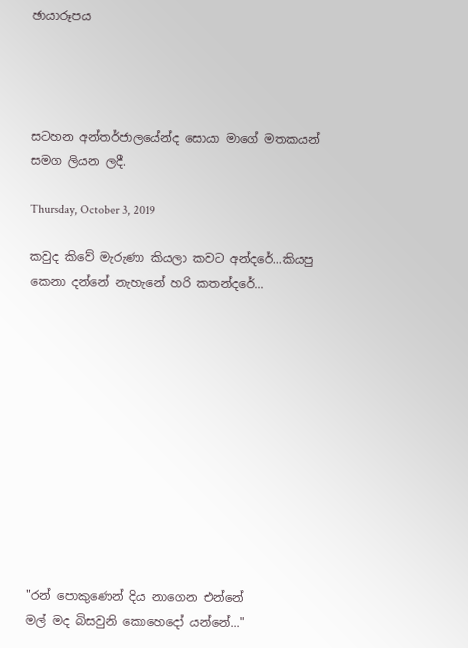ඡායාරූපය




සටහන අන්තර්ජාලයේන්ද සොයා මාගේ මතකයන් සමග ලියන ලදී.

Thursday, October 3, 2019

කවුද කිවේ මැරුණා කියලා කවට අන්දරේ...කියපු කෙනා දන්නේ නැහැනේ හරි කතන්දරේ...












"රන් පොකුණෙන් දිය නාගෙන එන්නේ
මල් මද බිසවුනි කොහෙදෝ යන්නේ..."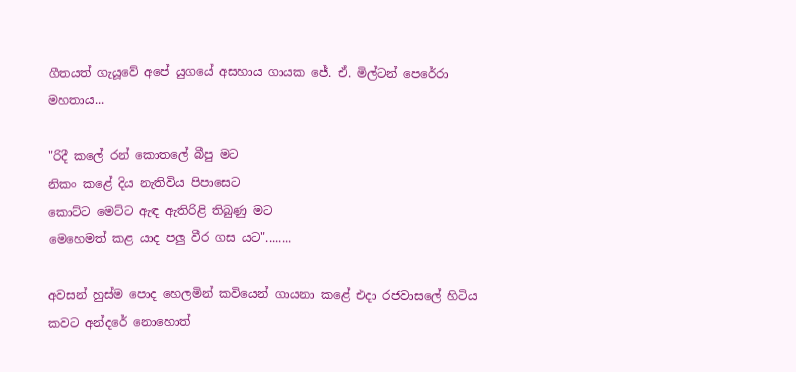ගීතයත් ගැයූවේ අපේ යුගයේ අසහාය ගායක ජේ. ඒ. මිල්ටන් පෙරේරා මහතාය...

"රිදී කලේ රන් කොතලේ බීපු මට
නිකං කළේ දිය නැතිවිය පිපාසෙට
කොට්ට මෙට්ට ඇඳ ඇතිරිළි තිබුණු මට
මෙහෙමත් කළ යාද පලු වීර ගස යට"........

අවසන් හුස්ම පොද හෙලමින් කවියෙන් ගායනා කළේ එදා රජවාසලේ හිටිය කවට අන්දරේ නොහොත්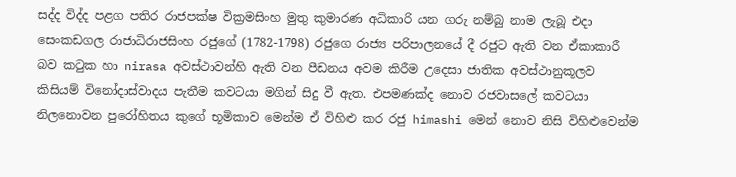සද්ද විද්ද පළග පතිර රාජපක්ෂ වික්‍රමසිංහ මුතු කුමාරණ අධිකාරි යන ගරු නම්බු නාම ලැබූ එදා සෙංකඩගල රාජාධිරාජසිංහ රජුගේ (1782-1798) රජුගෙ රාජ්‍ය පරිපාලනයේ දී රජුට ඇති වන ඒකාකාරී බව කටුක හා nirasa අවස්ථාවන්හි ඇති වන පීඩනය අවම කිරීම උදෙසා ජාතික අවස්ථානුකූලව කිසියම් විනෝදාස්වාදය පැතීම කවටයා මගින් සිදු වී ඇත. එපමණක්ද නොව රජවාසලේ කවටයා නිලනොවන පුරෝහිතය කුගේ භූමිකාව මෙන්ම ඒ විහිළු කර රජු himashi මෙන් නොව නිසි විහිළුවෙන්ම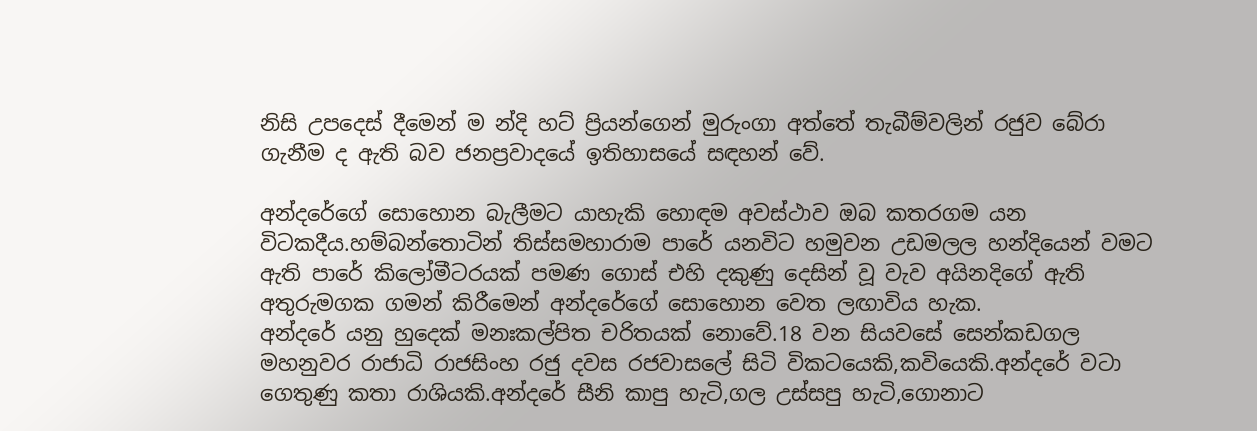නිසි උපදෙස් දීමෙන් ම න්දි හට් ප්‍රියන්ගෙන් මුරුංගා අත්තේ තැබීම්වලින් රජුව බේරා ගැනීම ද ඇති බව ජනප්‍රවාදයේ ඉතිහාසයේ සඳහන් වේ.

අන්දරේගේ සොහොන බැලීමට යාහැකි හොඳම අවස්ථාව ඔබ කතරගම යන විටකදීය.හම්බන්තොටින් තිස්සමහාරාම පාරේ යනවිට හමුවන උඩමලල හන්දියෙන් වමට ඇති පාරේ කිලෝමීටරයක් පමණ ගොස් එහි දකුණු දෙසින් වූ වැව අයිනදිගේ ඇති අතුරුමගක ගමන් කිරීමෙන් අන්දරේගේ සොහොන වෙත ලඟාවිය හැක.
අන්දරේ යනු හුදෙක් මනඃකල්පිත චරිතයක් නොවේ.18 වන සියවසේ සෙන්කඩගල මහනුවර රාජාධි රාජසිංහ රජු දවස රජවාසලේ සිටි විකටයෙකි,කවියෙකි.අන්දරේ වටා ගෙතුණු කතා රාශියකි.අන්දරේ සීනි කාපු හැටි,ගල උස්සපු හැටි,ගොනාට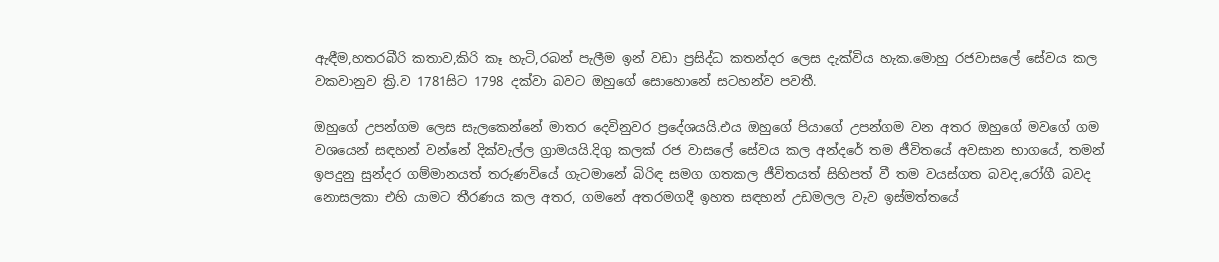ඇඳීම,හතරබීරි කතාව,කිරි කෑ හැටි,රබන් පැලීම ඉන් වඩා ප්‍රසිද්ධ කතන්දර ලෙස දැක්විය හැක.මොහු රජවාසලේ සේවය කල වකවානුව ක්‍රි.ව 1781සිට 1798 දක්වා බවට ඔහුගේ සොහොනේ සටහන්ව පවතී.

ඔහුගේ උපන්ගම ලෙස සැලකෙන්නේ මාතර දෙවිනුවර ප්‍රදේශයයි.එය ඔහුගේ පියාගේ උපන්ගම වන අතර ඔහුගේ මවගේ ගම වශයෙන් සඳහන් වන්නේ දික්වැල්ල ග්‍රාමයයි.දිගු කලක් රජ වාසලේ සේවය කල අන්දරේ තම ජීවිතයේ අවසාන භාගයේ, තමන් ඉපදුනු සුන්දර ගම්මානයත් තරුණවියේ ගැටමානේ බිරිඳ සමග ගතකල ජීවිතයත් සිහිපත් වී තම වයස්ගත බවද,රෝගී බවද නොසලකා එහි යාමට තීරණය කල අතර, ගමනේ අතරමගදී ඉහත සඳහන් උඩමලල වැව ඉස්මත්තයේ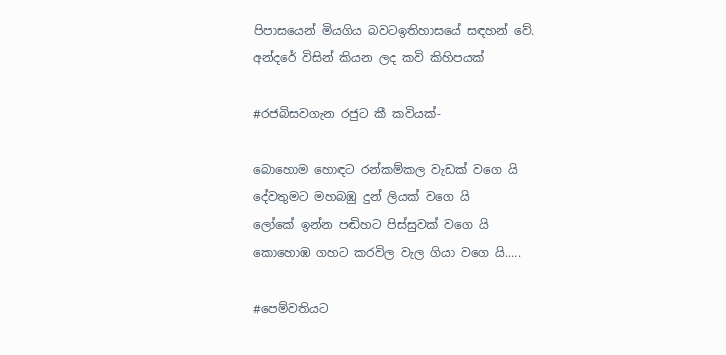පිපාසයෙන් මියගිය බවටඉතිහාසයේ සඳහන් වේ.
අන්දරේ විසින් කියන ලද කවි කිහිපයක්

#රජබිසවගැන රජුට කී කවියක්-

බොහොම හොඳට රන්කම්කල වැඩක් වගෙ යි
දේවතුමට මහබඹු දුන් ලියක් වගෙ යි
ලෝකේ ඉන්න පඬිහට පිස්සුවක් වගෙ යි
කොහොඹ ගහට කරවිල වැල ගියා වගෙ යි.....

#පෙම්වතියට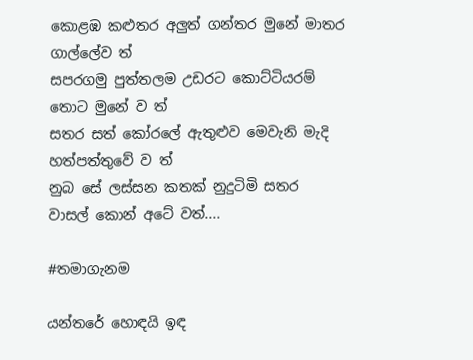කොළඹ කළුතර අලුත් ගන්තර මුනේ මාතර ගාල්ලේව ත්
සපරගමු පුත්තලම උඩරට කොට්ටියරම් තොට මුනේ ව ත්
සතර සත් කෝරලේ ඇතුළුව මෙවැනි මැදි හත්පත්තුවේ ව ත්
නුබ සේ ලස්සන කතක් නුදුටිමි සතර වාසල් කොන් අටේ වත්....

#තමාගැනම

යන්තරේ හොඳයි ඉඳ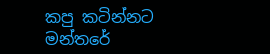කපු කටින්නට
මන්තරේ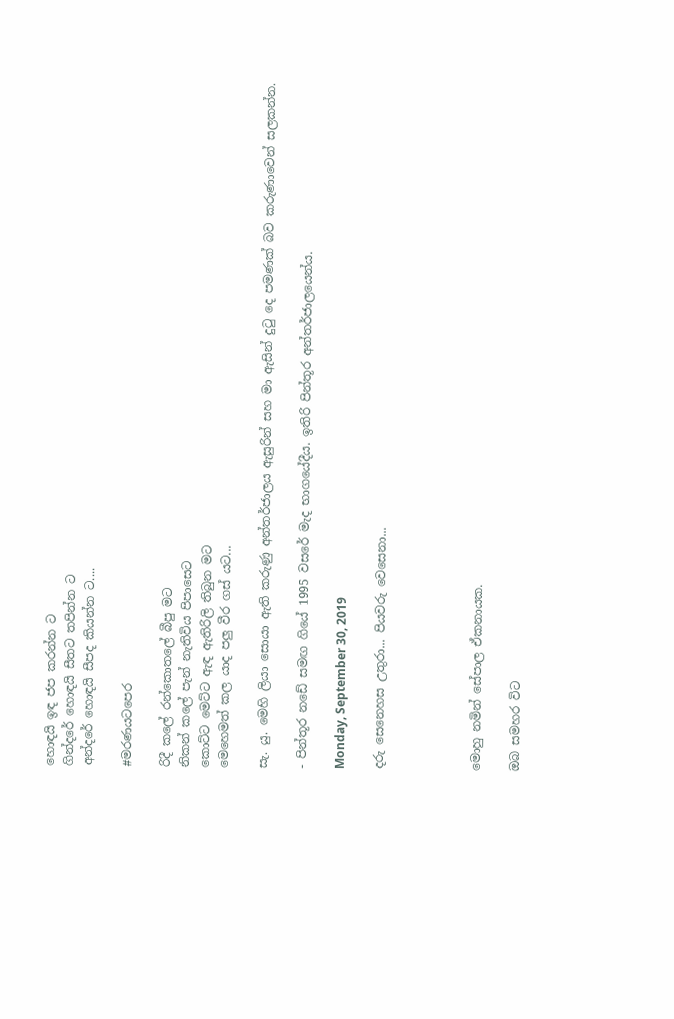හොඳයි ඉඳ ජප කරන්න ට
ගින්දරේ හොඳයි සීතට තපින්න ට
අන්දරේ හොඳයි සීපද කියන්න ට....

#මරණයටපෙර

රිදී කලේ රන්කොතලේ බීපු මට
නිකන් කලේ පැන් නැතිවිය පිපාසෙට
කොට්ට මෙට්ට ඇඳ ඇතිරිලි තිබුන මට
මෙහෙමත් කල යාද පලු වීර ගස් යට...

සැ. යු. මෙහි ලියා සොයා ඇති කරුණු අන්තර්ජාලය ඇසුරින් සහ මා ඇසින් දුටු දෙ පමණක් බව කරුණාවෙන් සලකන්න.

- පින්තූර නඩේ සමඟ ගියේ 1995 වසරේ මැද භාගයේදීය. ඉතිරි පින්තූර අන්තර්ජාලයෙන්ය.

Monday, September 30, 2019

දරු සෙනෙහස උතුරා... පියවරු වෙසෙනා...




මොහු නමින් සේපාල ඒකනායක.

ඔබ සමහර විට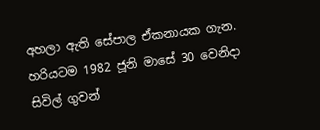අහලා ඇති සේපාල ඒකනායක ගැන. හරියටම 1982 ජූනි මාසේ 30 වෙනිදා සිවිල් ගුවන්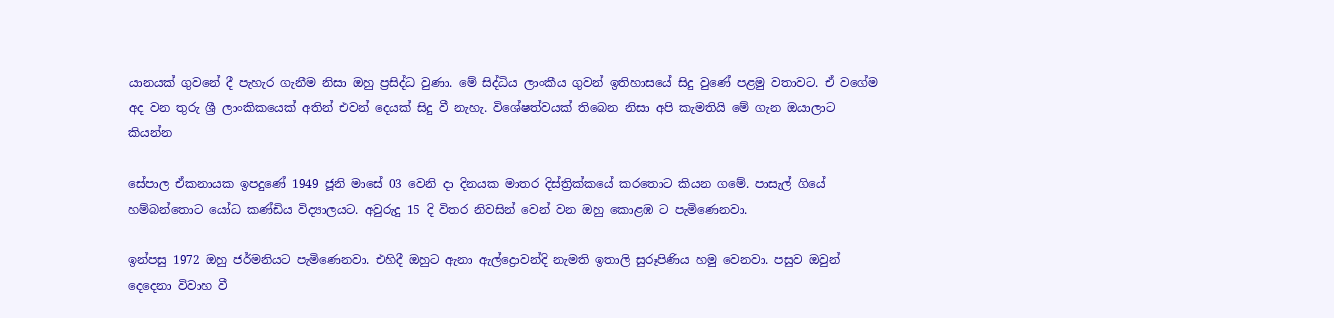යානයක් ගුවනේ දී පැහැර ගැනීම නිසා ඔහු ප්‍රසිද්ධ වුණා. මේ සිද්ධිය ලාංකීය ගුවන් ඉතිහාසයේ සිදු වුණේ පළමු වතාවට. ඒ වගේම අද වන තුරු ශ්‍රී ලාංකිකයෙක් අතින් එවන් දෙයක් සිදු වී නැහැ. විශේෂත්වයක් තිබෙන නිසා අපි කැමතියි මේ ගැන ඔයාලාට කියන්න

සේපාල ඒකනායක ඉපදුණේ 1949 ජූනි මාසේ 03 වෙනි දා දිනයක මාතර දිස්ත්‍රික්කයේ කරතොට කියන ගමේ. පාසැල් ගියේ හම්බන්තොට යෝධ කණ්ඩිය විද්‍යාලයට. අවුරුදු 15 දි විතර නිවසින් වෙන් වන ඔහු කොළඹ ට පැමිණෙනවා.

ඉන්පසු 1972 ඔහු ජර්මනියට පැමිණෙනවා. එහිදී ඔහුට ඇනා ඇල්ද්‍රොවන්දි නැමති ඉතාලි සුරූපිණිය හමු වෙනවා. පසුව ඔවුන් දෙදෙනා විවාහ වී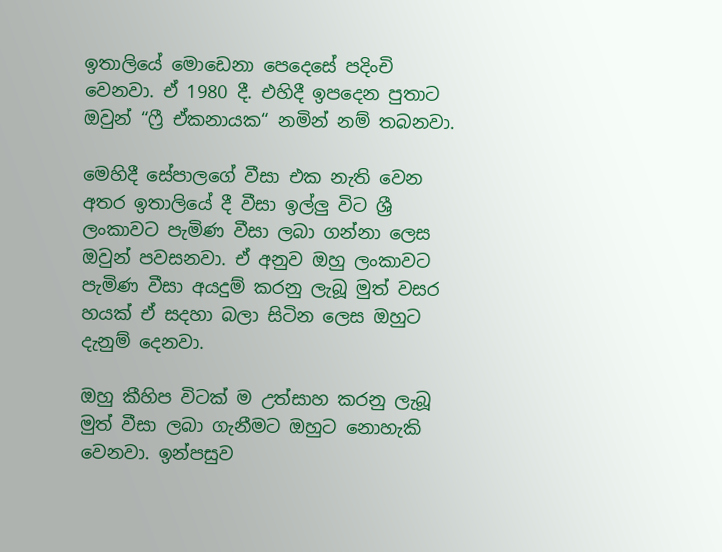ඉතාලියේ මොඩෙනා පෙදෙසේ පදිංචි වෙනවා. ඒ 1980 දී. එහිදී ඉපදෙන පුතාට ඔවුන් “ෆ්‍රී ඒකනායක“ නමින් නම් තබනවා.

මෙහිදී සේපාලගේ වීසා එක නැති වෙන අතර ඉතාලියේ දී වීසා ඉල්ලු විට ශ්‍රී ලංකාවට පැමිණ වීසා ලබා ගන්නා ලෙස ඔවුන් පවසනවා. ඒ අනුව ඔහු ලංකාවට පැමිණ වීසා අයදුම් කරනු ලැබූ මුත් වසර හයක් ඒ සදහා බලා සිටින ලෙස ඔහුට දැනුම් දෙනවා.

ඔහු කීහිප විටක් ම උත්සාහ කරනු ලැබූ මුත් වීසා ලබා ගැනීමට ඔහුට නොහැකි වෙනවා. ඉන්පසුව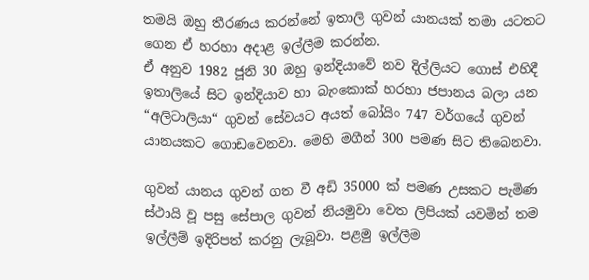තමයි ඔහු තීරණය කරන්නේ ඉතාලි ගුවන් යානයක් තමා යටතට ගෙන ඒ හරහා අදාළ ඉල්ලීම කරන්න.
ඒ අනුව 1982 ජූනි 30 ඔහු ඉන්දියාවේ නව දිල්ලියට ගොස් එහිදී ඉතාලියේ සිට ඉන්දියාව හා බැංකොක් හරහා ජපානය බලා යන “අලිටාලියා“ ගුවන් සේවයට අයත් බෝයිං 747 වර්ගයේ ගුවන් යානයකට ගොඩවෙනවා. මෙහි මගීන් 300 පමණ සිට තිබෙනවා.

ගුවන් යානය ගුවන් ගත වී අඩි 35000 ක් පමණ උසකට පැමිණ ස්ථායි වූ පසු සේපාල ගුවන් නියමුවා වෙත ලිපියක් යවමින් තම ඉල්ලීම් ඉදිරිපත් කරනු ලැබූවා. පළමු ඉල්ලීම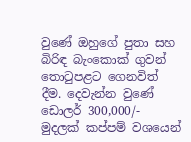වුණේ ඔහුගේ පුතා සහ බිරිඳ බැංකොක් ගුවන් තොටුපළට ගෙනවිත් දීම. දෙවැන්න වුණේ ඩොලර් 300,000/- මුදලක් කප්පම් වශයෙන්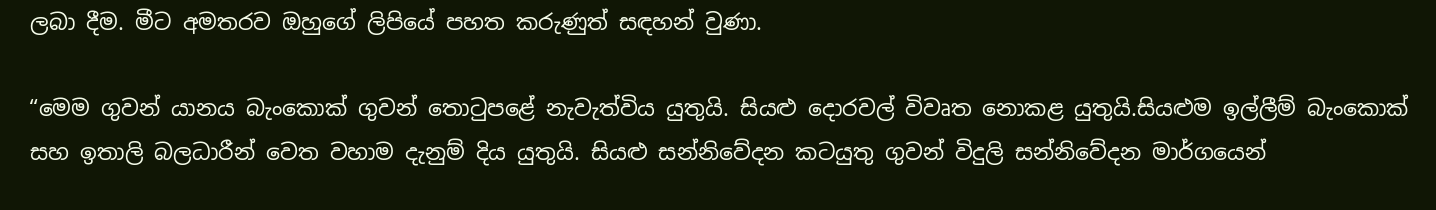ලබා දීම. මීට අමතරව ඔහුගේ ලිපියේ පහත කරුණුත් සඳහන් වුණා.

“මෙම ගුවන් යානය බැංකොක් ගුවන් තොටුපළේ නැවැත්විය යුතුයි. සියළු දොරවල් විවෘත නොකළ යුතුයි.සියළුම ඉල්ලීම් බැංකොක් සහ ඉතාලි බලධාරීන් වෙත වහාම දැනුම් දිය යුතුයි. සියළු සන්නිවේදන කටයුතු ගුවන් විදුලි සන්නිවේදන මාර්ගයෙන්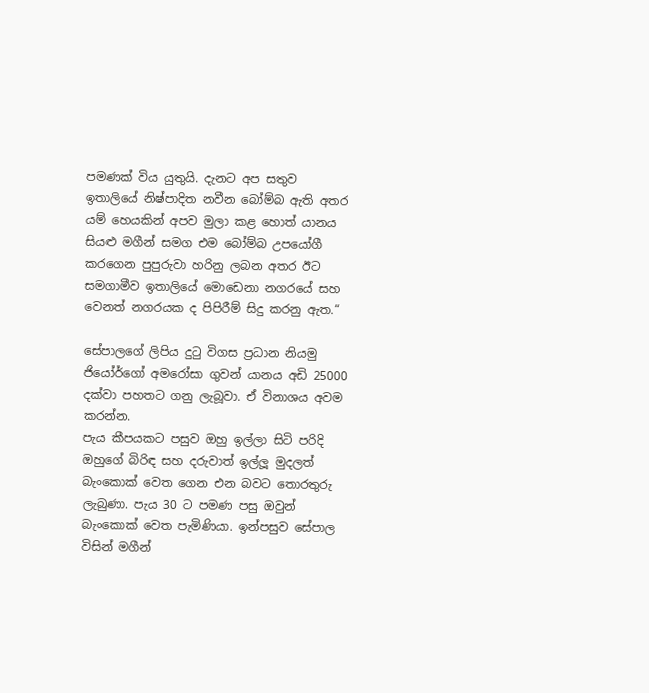පමණක් විය යුතුයි. දැනට අප සතුව ඉතාලියේ නිෂ්පාදිත නවීන බෝම්බ ඇති අතර යම් හෙයකින් අපව මුලා කළ හොත් යානය සියළු මගීන් සමග එම බෝම්බ උපයෝගී කරගෙන පුපුරුවා හරිනු ලබන අතර ඊට සමගාමීව ඉතාලියේ මොඩෙනා නගරයේ සහ වෙනත් නගරයක ද පිපිරීම් සිදු කරනු ඇත.“

සේපාලගේ ලිපිය දුටු විගස ප්‍රධාන නියමු ජියෝර්ගෝ අමරෝසා ගුවන් යානය අඩි 25000 දක්වා පහතට ගනු ලැබූවා. ඒ විනාශය අවම කරන්න.
පැය කීපයකට පසුව ඔහු ඉල්ලා සිටි පරිදි ඔහුගේ බිරිඳ සහ දරුවාත් ඉල්ලූ මුදලත් බැංකොක් වෙත ගෙන එන බවට තොරතුරු ලැබුණා. පැය 30 ට පමණ පසු ඔවුන් බැංකොක් වෙත පැමිණියා. ඉන්පසුව සේපාල විසින් මගීන්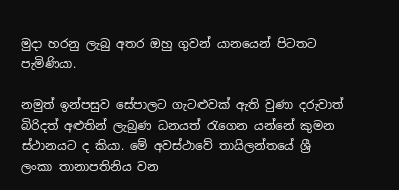මුදා හරනු ලැබු අතර ඔහු ගුවන් යානයෙන් පිටතට පැමිණියා.

නමුත් ඉන්පසුව සේපාලට ගැටළුවක් ඇති වුණා දරුවාත් බිරිදත් අළුතින් ලැබුණ ධනයත් රැගෙන යන්නේ කුමන ස්ථානයට ද කියා. මේ අවස්ථාවේ තායිලන්තයේ ශ්‍රී ලංකා තානාපතිනිය වන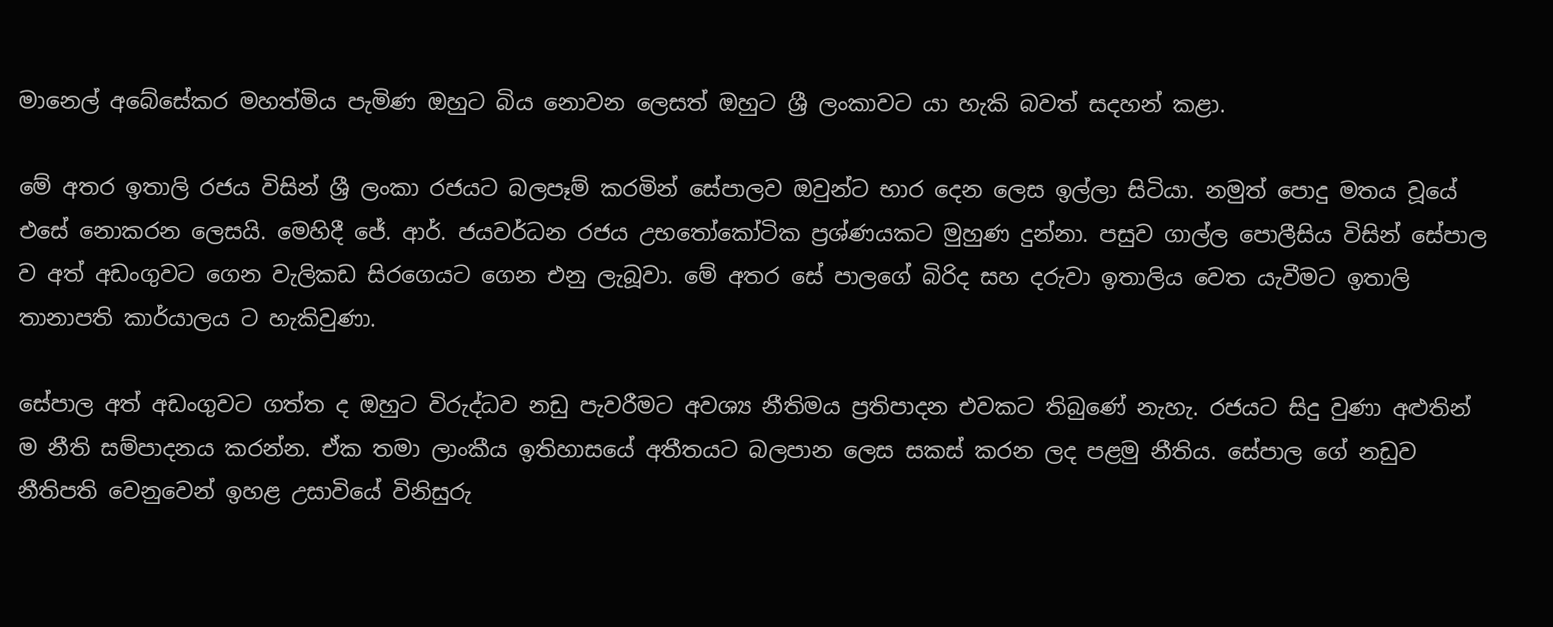මානෙල් අබේසේකර මහත්මිය පැමිණ ඔහුට බිය නොවන ලෙසත් ඔහුට ශ්‍රී ලංකාවට යා හැකි බවත් සදහන් කළා.

මේ අතර ඉතාලි රජය විසින් ශ්‍රී ලංකා රජයට බලපෑම් කරමින් සේපාලව ඔවුන්ට භාර දෙන ලෙස ඉල්ලා සිටියා. නමුත් පොදු මතය වූයේ එසේ නොකරන ලෙසයි. මෙහිදී ජේ. ආර්. ජයවර්ධන රජය උභතෝකෝටික ප්‍රශ්ණයකට මුහුණ දුන්නා. පසුව ගාල්ල පොලීසිය විසින් සේපාල ව අත් අඩංගුවට ගෙන වැලිකඩ සිරගෙයට ගෙන එනු ලැබූවා. මේ අතර සේ පාලගේ බිරිද සහ දරුවා ඉතාලිය වෙත යැවීමට ඉතාලි තානාපති කාර්යාලය ට හැකිවුණා.

සේපාල අත් අඩංගුවට ගත්ත ද ඔහුට විරුද්ධව නඩු පැවරීමට අවශ්‍ය නීතිමය ප්‍රතිපාදන එවකට තිබුණේ නැහැ. රජයට සිදු වුණා අළුතින් ම නීති සම්පාදනය කරන්න. ඒක තමා ලාංකීය ඉතිහාසයේ අතීතයට බලපාන ලෙස සකස් කරන ලද පළමු නීතිය. සේපාල ගේ නඩුව නීතිපති වෙනුවෙන් ඉහළ උසාවියේ විනිසුරු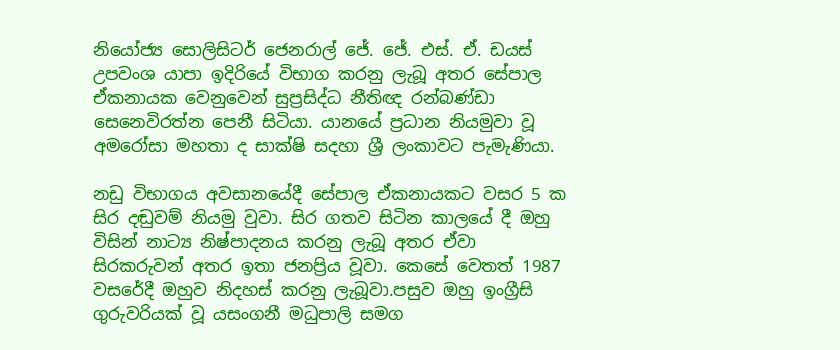නියෝජ්‍ය සොලිසිටර් ජෙනරාල් ජේ. ජේ. එස්. ඒ. ඩයස් උපවංශ යාපා ඉදිරියේ විභාග කරනු ලැබූ අතර සේපාල ඒකනායක වෙනුවෙන් සුප්‍රසිද්ධ නීතිඥ රන්බණ්ඩා සෙනෙවිරත්න පෙනී සිටියා. යානයේ ප්‍රධාන නියමුවා වූ අමරෝසා මහතා ද සාක්ෂි සදහා ශ්‍රී ලංකාවට පැමැණියා.

නඩු විභාගය අවසානයේදී සේපාල ඒකනායකට වසර 5 ක සිර දඬුවම් නියමු වුවා. සිර ගතව සිටින කාලයේ දී ඔහු විසින් නාට්‍ය නිෂ්පාදනය කරනු ලැබූ අතර ඒවා සිරකරුවන් අතර ඉතා ජනප්‍රිය වූවා. කෙසේ වෙතත් 1987 වසරේදී ඔහුව නිදහස් කරනු ලැබූවා.පසුව ඔහු ඉංග්‍රීසි ගුරුවරියක් වූ යසංගනී මධුපාලි සමග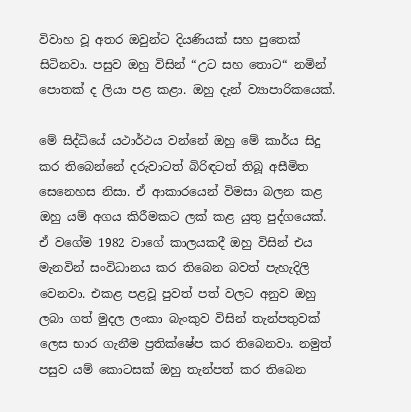විවාහ වූ අතර ඔවුන්ට දියණියක් සහ පුතෙක් සිටිනවා. පසුව ඔහු විසින් “උට සහ තොට“ නමින් පොතක් ද ලියා පළ කළා. ඔහු දැන් ව්‍යාපාරිකයෙක්.

මේ සිද්ධියේ යථාර්ථය වන්නේ ඔහු මේ කාර්ය සිදු කර තිබෙන්නේ දරුවාටත් බිරිඳටත් තිබූ අසීමිත සෙනෙහස නිසා. ඒ ආකාරයෙන් විමසා බලන කළ ඔහු යම් අගය කිරීමකට ලක් කළ යුතු පුද්ගයෙක්. ඒ වගේම 1982 වාගේ කාලයකදී ඔහු විසින් එය මැනවින් සංවිධානය කර තිබෙන බවත් පැහැදිලි වෙනවා. එකළ පළවූ පුවත් පත් වලට අනුව ඔහු ලබා ගත් මුදල ලංකා බැංකුව විසින් තැන්පතුවක් ලෙස භාර ගැනීම ප්‍රතික්ෂේප කර තිබෙනවා. නමුත් පසුව යම් කොටසක් ඔහු තැන්පත් කර තිබෙන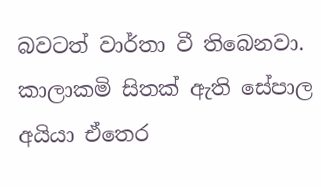බවටත් වාර්තා වී තිබෙනවා.
කාලාකමි සිතක් ඇති සේපාල අයියා ඒතෙර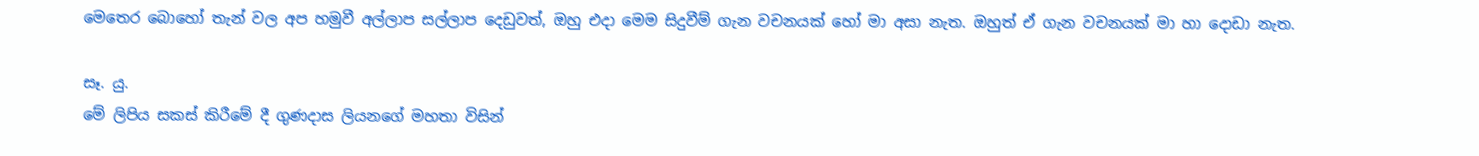මෙතෙර බොහෝ තැන් වල අප හමුවී අල්ලාප සල්ලාප දෙඩුවත්, ඔහු එදා මෙම සිදුවීම් ගැන වචනයක් හෝ මා අසා නැත. ඔහුත් ඒ ගැන වචනයක් මා හා දොඩා නැත.

සෑ. යු.
මේ ලිපිය සකස් කිරීමේ දී ගුණදාස ලියනගේ මහතා විසින්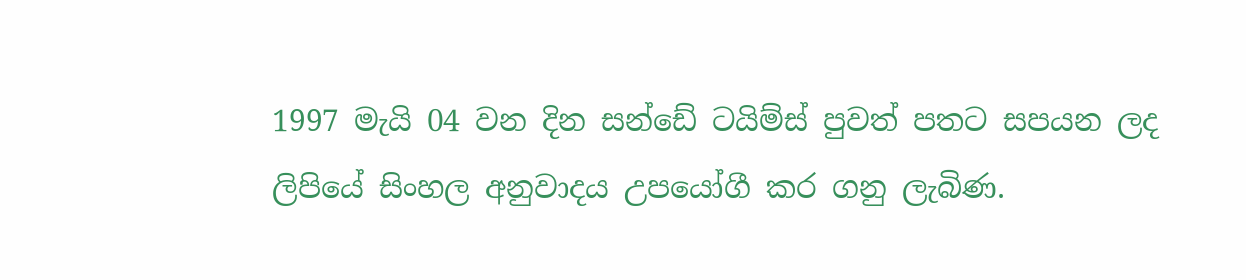1997 මැයි 04 වන දින සන්ඩේ ටයිම්ස් පුවත් පතට සපයන ලද ලිපියේ සිංහල අනුවාදය උපයෝගී කර ගනු ලැබිණ.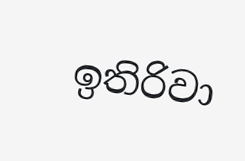ඉතිරිවා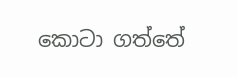කොටා ගත්තේ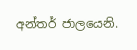අන්තර් ජාලයෙනි.